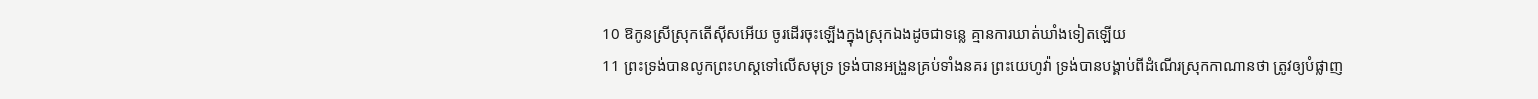10 ឱកូនស្រីស្រុកតើស៊ីសអើយ ចូរដើរចុះឡើងក្នុងស្រុកឯងដូចជាទន្លេ គ្មានការឃាត់ឃាំងទៀតឡើយ
11 ព្រះទ្រង់បានលូកព្រះហស្តទៅលើសមុទ្រ ទ្រង់បានអង្រួនគ្រប់ទាំងនគរ ព្រះយេហូវ៉ា ទ្រង់បានបង្គាប់ពីដំណើរស្រុកកាណានថា ត្រូវឲ្យបំផ្លាញ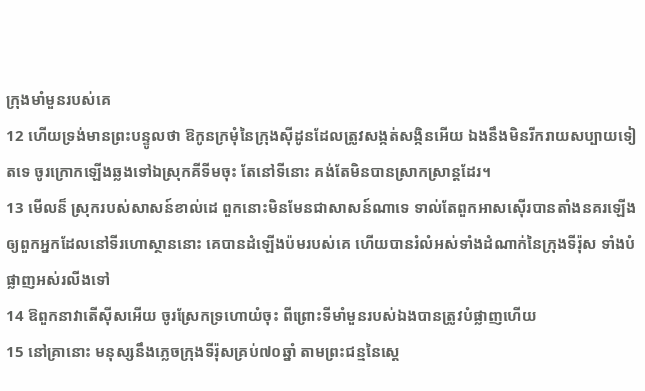ក្រុងមាំមួនរបស់គេ
12 ហើយទ្រង់មានព្រះបន្ទូលថា ឱកូនក្រមុំនៃក្រុងស៊ីដូនដែលត្រូវសង្កត់សង្កិនអើយ ឯងនឹងមិនរីករាយសប្បាយទៀតទេ ចូរក្រោកឡើងឆ្លងទៅឯស្រុកគីទីមចុះ តែនៅទីនោះ គង់តែមិនបានស្រាកស្រាន្តដែរ។
13 មើលន៏ ស្រុករបស់សាសន៍ខាល់ដេ ពួកនោះមិនមែនជាសាសន៍ណាទេ ទាល់តែពួកអាសស៊ើរបានតាំងនគរឡើង ឲ្យពួកអ្នកដែលនៅទីរហោស្ថាននោះ គេបានដំឡើងប៉មរបស់គេ ហើយបានរំលំអស់ទាំងដំណាក់នៃក្រុងទីរ៉ុស ទាំងបំផ្លាញអស់រលីងទៅ
14 ឱពួកនាវាតើស៊ីសអើយ ចូរស្រែកទ្រហោយំចុះ ពីព្រោះទីមាំមួនរបស់ឯងបានត្រូវបំផ្លាញហើយ
15 នៅគ្រានោះ មនុស្សនឹងភ្លេចក្រុងទីរ៉ុសគ្រប់៧០ឆ្នាំ តាមព្រះជន្មនៃស្តេ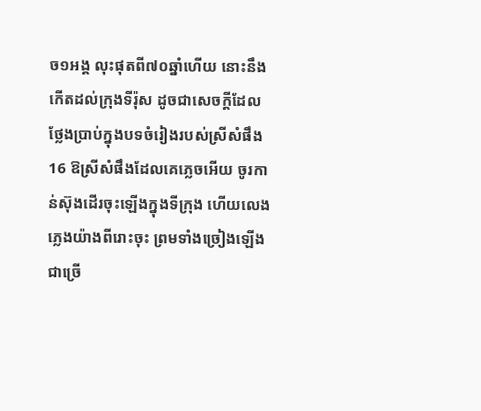ច១អង្គ លុះផុតពី៧០ឆ្នាំហើយ នោះនឹងកើតដល់ក្រុងទីរ៉ុស ដូចជាសេចក្ដីដែលថ្លែងប្រាប់ក្នុងបទចំរៀងរបស់ស្រីសំផឹង
16 ឱស្រីសំផឹងដែលគេភ្លេចអើយ ចូរកាន់ស៊ុងដើរចុះឡើងក្នុងទីក្រុង ហើយលេងភ្លេងយ៉ាងពីរោះចុះ ព្រមទាំងច្រៀងឡើងជាច្រើ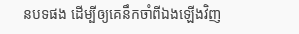នបទផង ដើម្បីឲ្យគេនឹកចាំពីឯងឡើងវិញ